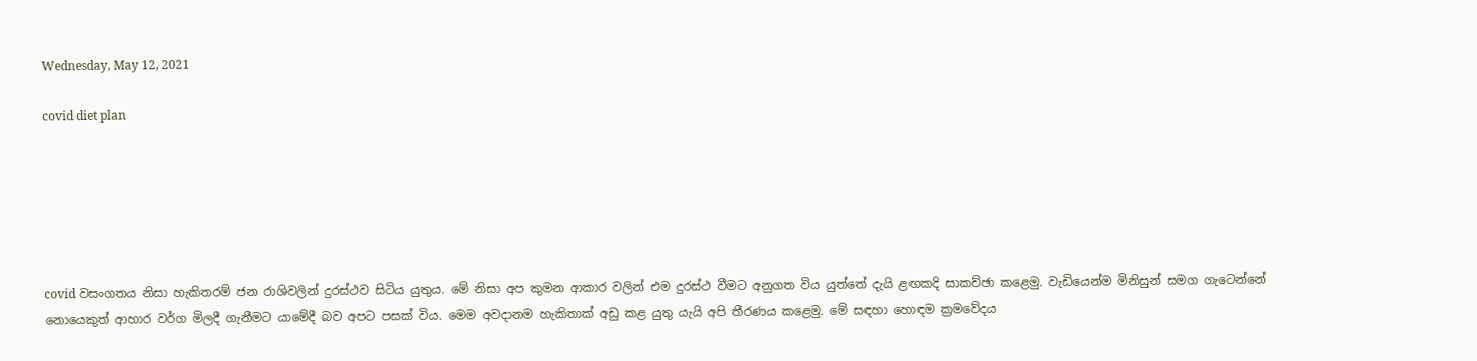Wednesday, May 12, 2021

covid diet plan






covid වසංගතය නිසා හැකිතරම් ජන රාශිවලින් දුරස්ථව සිටිය යුතුය. මේ නිසා අප කුමන ආකාර වලින් එම දුරස්ථ වීමට අනුගත විය යුත්තේ දැයි ළඟකදි සාකච්ඡා කළෙමු. වැඩියෙන්ම මිනිසුන් සමග ගැටෙන්නේ නොයෙකුත් ආහාර වර්ග මිලදී ගැනීමට යාමේදී බව අපට පසක් විය. මෙම අවදානම හැකිතාක් අඩු කළ යුතු යැයි අපි තීරණය කළෙමු. මේ සඳහා හොඳම ක්‍රමවේදය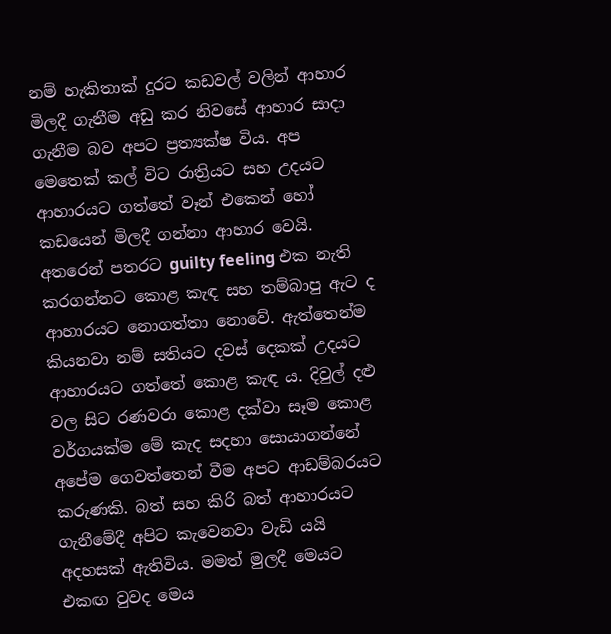නම් හැකිතාක් දුරට කඩවල් වලින් ආහාර මිලදී ගැනීම අඩු කර නිවසේ ආහාර සාදා ගැනීම බව අපට ප්‍රත්‍යක්ෂ විය. අප මෙතෙක් කල් විට රාත්‍රියට සහ උදයට ආහාරයට ගත්තේ වෑන් එකෙන් හෝ කඩයෙන් මිලදී ගන්නා ආහාර වෙයි. අතරෙන් පතරට guilty feeling එක නැති කරගන්නට කොළ කැඳ සහ තම්බාපු ඇට ද ආහාරයට නොගත්තා නොවේ. ඇත්තෙන්ම කියනවා නම් සතියට දවස් දෙකක් උදයට ආහාරයට ගත්තේ කොළ කැඳ ය. දිවුල් දළු වල සිට රණවරා කොළ දක්වා සෑම කොළ වර්ගයක්ම මේ කැද සදහා සොයාගන්නේ අපේම ගෙවත්තෙන් වීම අපට ආඩම්බරයට කරුණකි. බත් සහ කිරි බත් ආහාරයට ගැනීමේදී අපිට කැවෙනවා වැඩි යයි අදහසක් ඇතිවිය. මමත් මුලදී මෙයට එකඟ වුවද මෙය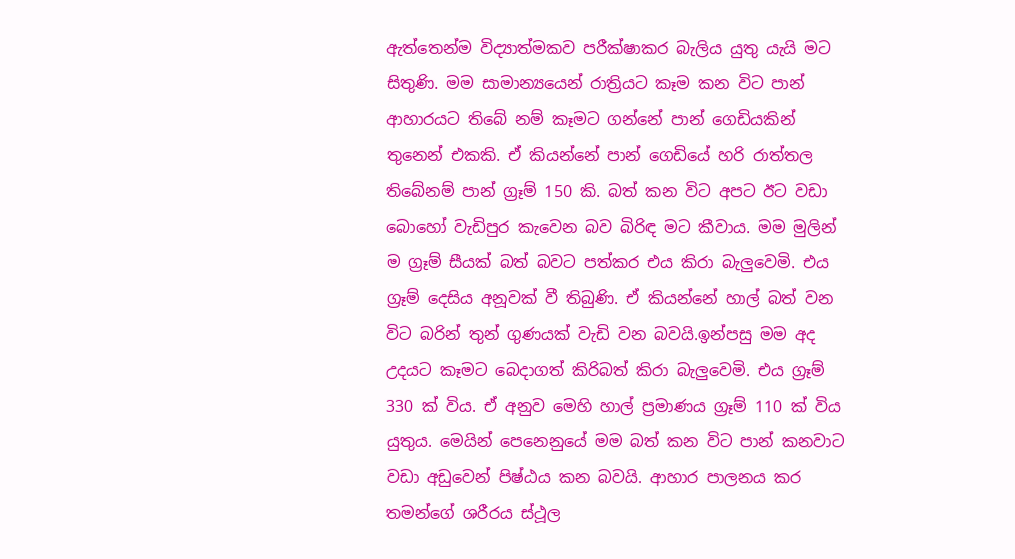ඇත්තෙන්ම විද්‍යාත්මකව පරීක්ෂාකර බැලිය යුතු යැයි මට සිතුණි. මම සාමාන්‍යයෙන් රාත්‍රියට කෑම කන විට පාන් ආහාරයට තිබේ නම් කෑමට ගන්නේ පාන් ගෙඩියකින් තුනෙන් එකකි. ඒ කියන්නේ පාන් ගෙඩියේ හරි රාත්තල තිබේනම් පාන් ග්‍රෑම් 150 කි. බත් කන විට අපට ඊට වඩා බොහෝ වැඩිපුර කැවෙන බව බිරිඳ මට කීවාය. මම මුලින් ම ග්‍රෑම් සීයක් බත් බවට පත්කර එය කිරා බැලුවෙමි. එය ග්‍රෑම් දෙසිය අනූවක් වී තිබුණි. ඒ කියන්නේ හාල් බත් වන විට බරින් තුන් ගුණයක් වැඩි වන බවයි.ඉන්පසු මම අද උදයට කෑමට බෙදාගත් කිරිබත් කිරා බැලුවෙමි. එය ග්‍රෑම් 330 ක් විය. ඒ අනුව මෙහි හාල් ප්‍රමාණය ග්‍රෑම් 110 ක් විය යුතුය. මෙයින් පෙනෙනුයේ මම බත් කන විට පාන් කනවාට වඩා අඩුවෙන් පිෂ්ඨය කන බවයි. ආහාර පාලනය කර තමන්ගේ ශරීරය ස්ථූල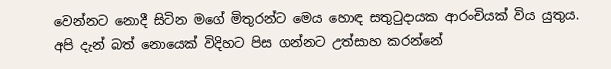වෙන්නට නොදී සිටින මගේ මිතුරන්ට මෙය හොඳ සතුටුදායක ආරංචියක් විය යුතුය. අපි දැන් බත් නොයෙක් විදිහට පිස ගන්නට උත්සාහ කරන්නේ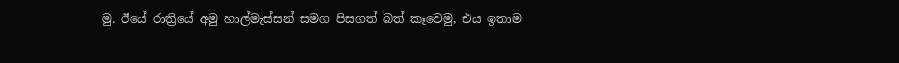මු. ඊයේ රාත්‍රියේ අමු හාල්මැස්සන් සමග පිසගත් බත් කෑවෙමු, එය ඉතාම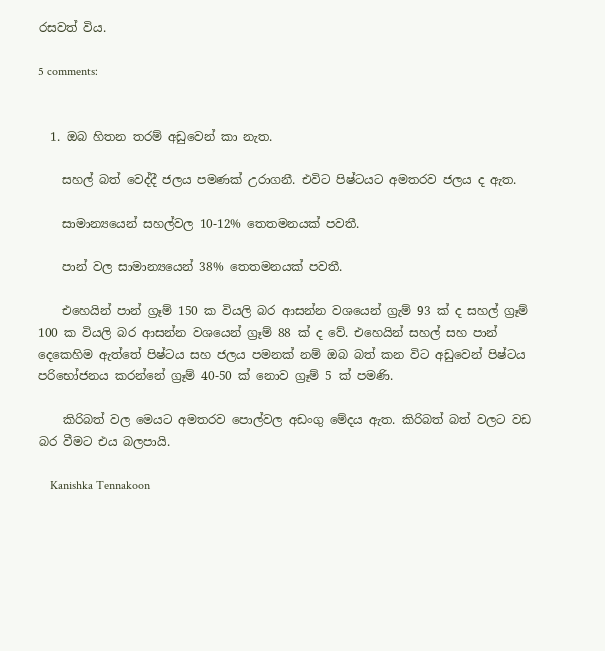රසවත් විය.

5 comments:


  1. ඔබ හිතන තරම් අඩුවෙන් කා නැත.

    සහල් බත් වෙද්දී ජලය පමණක් උරාගනී. එවිට පිෂ්ටයට අමතරව ජලය ද ඇත.

    සාමාන්‍යයෙන් සහල්වල 10-12% තෙතමනයක් පවතී.

    පාන් වල සාමාන්‍යයෙන් 38% තෙතමනයක් පවතී.

    එහෙයින් පාන් ග්‍රෑම් 150 ක වියලි බර ආසන්න වශයෙන් ග්‍රැම් 93 ක් ද සහල් ග්‍රෑම් 100 ක වියලි බර ආසන්න වශයෙන් ග්‍රෑම් 88 ක් ද වේ. එහෙයින් සහල් සහ පාන් දෙකෙහිම ඇත්තේ පිෂ්ටය සහ ජලය පමනක් නම් ඔබ බත් කන විට අඩුවෙන් පිෂ්ටය පරිභෝජනය කරන්නේ ග්‍රෑම් 40-50 ක් නොව ග්‍රෑම් 5 ක් පමණි.

    කිරිබත් වල මෙයට අමතරව පොල්වල අඩංගු මේදය ඇත. කිරිබත් බත් වලට වඩ බර වීමට එය බලපායි.

    Kanishka Tennakoon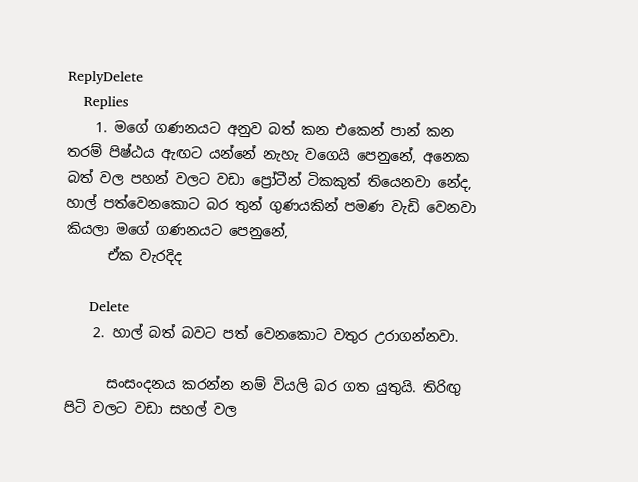ReplyDelete
    Replies
    1. මගේ ගණනයට අනුව බත් කන එකෙන් පාන් කන තරම් පිෂ්ඨය ඇඟට යන්නේ නැහැ වගෙයි පෙනුනේ, අනෙක බත් වල පහන් වලට වඩා ප්‍රෝටීන් ටිකකුත් තියෙනවා නේද, හාල් පත්වෙනකොට බර තුන් ගුණයකින් පමණ වැඩි වෙනවා කියලා මගේ ගණනයට පෙනුනේ,
      ඒක වැරදිද

      Delete
    2. හාල් බත් බවට පත් වෙනකොට වතුර උරාගන්නවා.

      සංසංදනය කරන්න නම් වියලි බර ගත යුතුයි. තිරිඟු පිටි වලට වඩා සහල් වල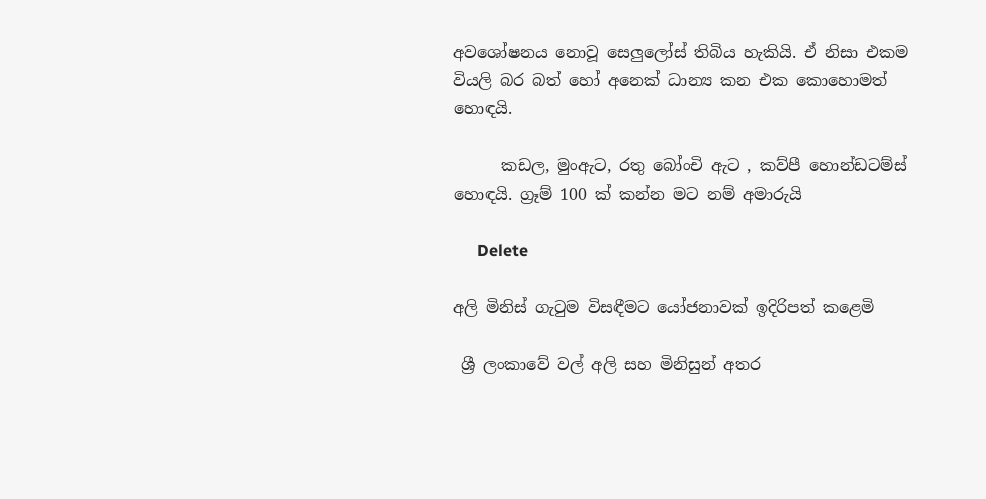අවශෝෂනය නොවූ සෙලුලෝස් තිබිය හැකියි. ඒ නිසා එකම වියලි බර බත් හෝ අනෙක් ධාන්‍ය කන එක කොහොමත් හොඳයි.

      කඩල, මුංඇට, රතු බෝංචි ඇට , කව්පී හොන්ඩටම්ස් හොඳයි. ග්‍රෑම් 100 ක් කන්න මට නම් අමාරුයි

      Delete

අලි මිනිස් ගැටුම විසඳීමට යෝජනාවක් ඉදිරිපත් කළෙමි

 ශ්‍රී ලංකාවේ වල් අලි සහ මිනිසුන් අතර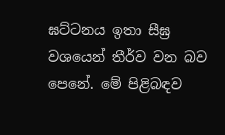ඝට්ටනය ඉතා සීඝ්‍ර වශයෙන් තීර්ව වන බව පෙනේ. මේ පිළිබඳව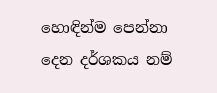හොඳින්ම පෙන්නා දෙන දර්ශකය නම්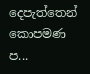දෙපැත්තෙන් කොපමණ ප...